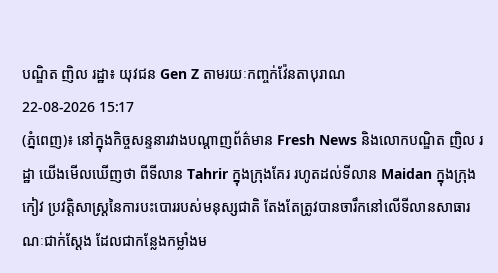បណ្ឌិត ញិល រដ្ឋា៖ យុវជន Gen Z តាមរយៈកញ្ចក់វ៉ែនតាបុរាណ
22-08-2026 15:17
(ភ្នំពេញ)៖ នៅក្នុងកិច្ចសន្ទនារវាងបណ្ដាញព័ត៌មាន Fresh News និងលោកបណ្ឌិត ញិល រដ្ឋា យើងមើលឃើញថា ពីទីលាន Tahrir ក្នុងក្រុងគែរ រហូតដល់ទីលាន Maidan ក្នុងក្រុងកៀវ ប្រវត្តិសាស្ត្រនៃការបះបោររបស់មនុស្សជាតិ តែងតែត្រូវបានចារឹកនៅលើទីលានសាធារណៈជាក់ស្តែង ដែលជាកន្លែងកម្លាំងម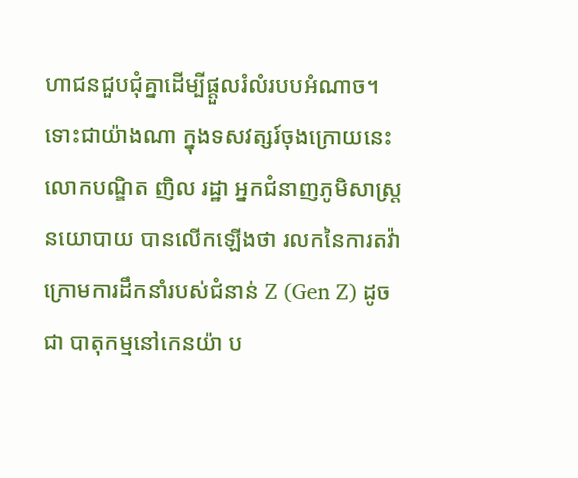ហាជនជួបជុំគ្នាដើម្បីផ្ដួលរំលំរបបអំណាច។
ទោះជាយ៉ាងណា ក្នុងទសវត្សរ៍ចុងក្រោយនេះ លោកបណ្ឌិត ញិល រដ្ឋា អ្នកជំនាញភូមិសាស្រ្តនយោបាយ បានលើកឡើងថា រលកនៃការតវ៉ាក្រោមការដឹកនាំរបស់ជំនាន់ Z (Gen Z) ដូចជា បាតុកម្មនៅកេនយ៉ា ប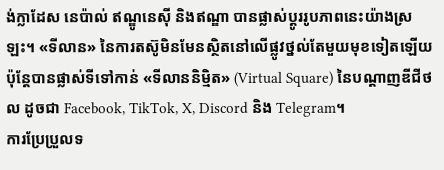ង់ក្លាដែស នេប៉ាល់ ឥណ្ឌូនេស៊ី និងឥណ្ឌា បានផ្លាស់ប្តូររូបភាពនេះយ៉ាងស្រឡះ។ «ទីលាន» នៃការតស៊ូមិនមែនស្ថិតនៅលើផ្លូវថ្នល់តែមួយមុខទៀតឡើយ ប៉ុន្តែបានផ្លាស់ទីទៅកាន់ «ទីលាននិម្មិត» (Virtual Square) នៃបណ្តាញឌីជីថល ដូចជា Facebook, TikTok, X, Discord និង Telegram។
ការប្រែប្រួលទ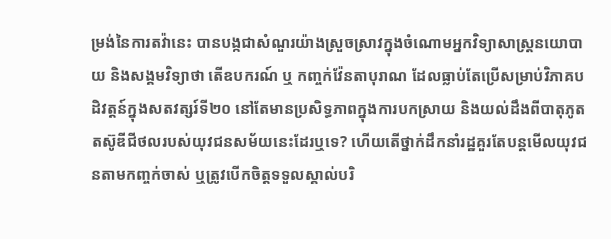ម្រង់នៃការតវ៉ានេះ បានបង្កជាសំណួរយ៉ាងស្រួចស្រាវក្នុងចំណោមអ្នកវិទ្យាសាស្ត្រនយោបាយ និងសង្គមវិទ្យាថា តើឧបករណ៍ ឬ កញ្ចក់វ៉ែនតាបុរាណ ដែលធ្លាប់តែប្រើសម្រាប់វិភាគបដិវត្តន៍ក្នុងសតវត្សរ៍ទី២០ នៅតែមានប្រសិទ្ធភាពក្នុងការបកស្រាយ និងយល់ដឹងពីបាតុភូតតស៊ូឌីជីថលរបស់យុវជនសម័យនេះដែរឬទេ? ហើយតើថ្នាក់ដឹកនាំរដ្ឋគួរតែបន្តមើលយុវជនតាមកញ្ចក់ចាស់ ឬត្រូវបើកចិត្តទទួលស្គាល់បរិ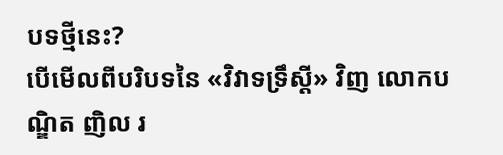បទថ្មីនេះ?
បើមើលពីបរិបទនៃ «វិវាទទ្រឹស្តី» វិញ លោកបណ្ឌិត ញិល រ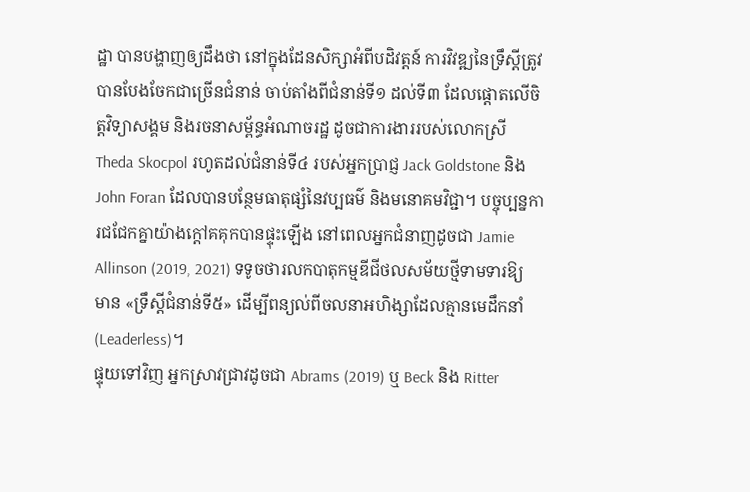ដ្ឋា បានបង្ហាញឲ្យដឹងថា នៅក្នុងដែនសិក្សាអំពីបដិវត្តន៍ ការវិវឌ្ឍនៃទ្រឹស្តីត្រូវបានបែងចែកជាច្រើនជំនាន់ ចាប់តាំងពីជំនាន់ទី១ ដល់ទី៣ ដែលផ្តោតលើចិត្តវិទ្យាសង្គម និងរចនាសម្ព័ន្ធអំណាចរដ្ឋ ដូចជាការងាររបស់លោកស្រី Theda Skocpol រហូតដល់ជំនាន់ទី៤ របស់អ្នកប្រាជ្ញ Jack Goldstone និង John Foran ដែលបានបន្ថែមធាតុផ្សំនៃវប្បធម៌ និងមនោគមវិជ្ជា។ បច្ចុប្បន្នការជជែកគ្នាយ៉ាងក្តៅគគុកបានផ្ទុះឡើង នៅពេលអ្នកជំនាញដូចជា Jamie Allinson (2019, 2021) ទទូចថារលកបាតុកម្មឌីជីថលសម័យថ្មីទាមទារឱ្យមាន «ទ្រឹស្តីជំនាន់ទី៥» ដើម្បីពន្យល់ពីចលនាអហិង្សាដែលគ្មានមេដឹកនាំ (Leaderless)។
ផ្ទុយទៅវិញ អ្នកស្រាវជ្រាវដូចជា Abrams (2019) ឬ Beck និង Ritter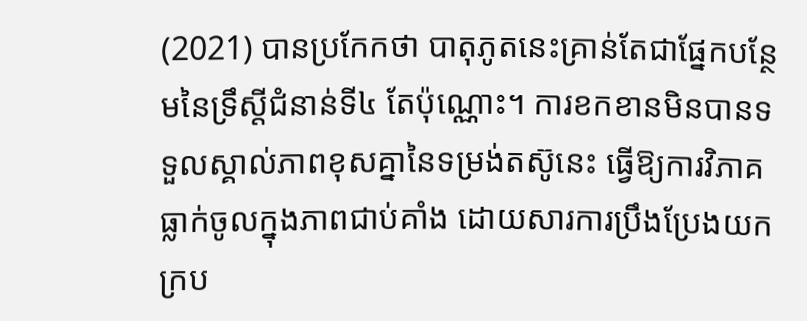(2021) បានប្រកែកថា បាតុភូតនេះគ្រាន់តែជាផ្នែកបន្ថែមនៃទ្រឹស្តីជំនាន់ទី៤ តែប៉ុណ្ណោះ។ ការខកខានមិនបានទទួលស្គាល់ភាពខុសគ្នានៃទម្រង់តស៊ូនេះ ធ្វើឱ្យការវិភាគធ្លាក់ចូលក្នុងភាពជាប់គាំង ដោយសារការប្រឹងប្រែងយកក្រប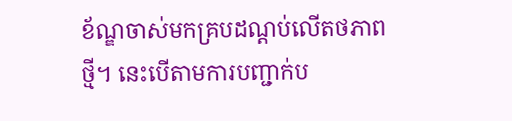ខ័ណ្ឌចាស់មកគ្របដណ្តប់លើតថភាពថ្មី។ នេះបើតាមការបញ្ជាក់ប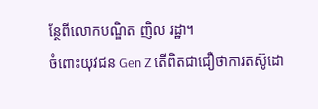ន្ថែពីលោកបណ្ឌិត ញិល រដ្ឋា។
ចំពោះយុវជន Gen Z តើពិតជាជឿថាការតស៊ូដោ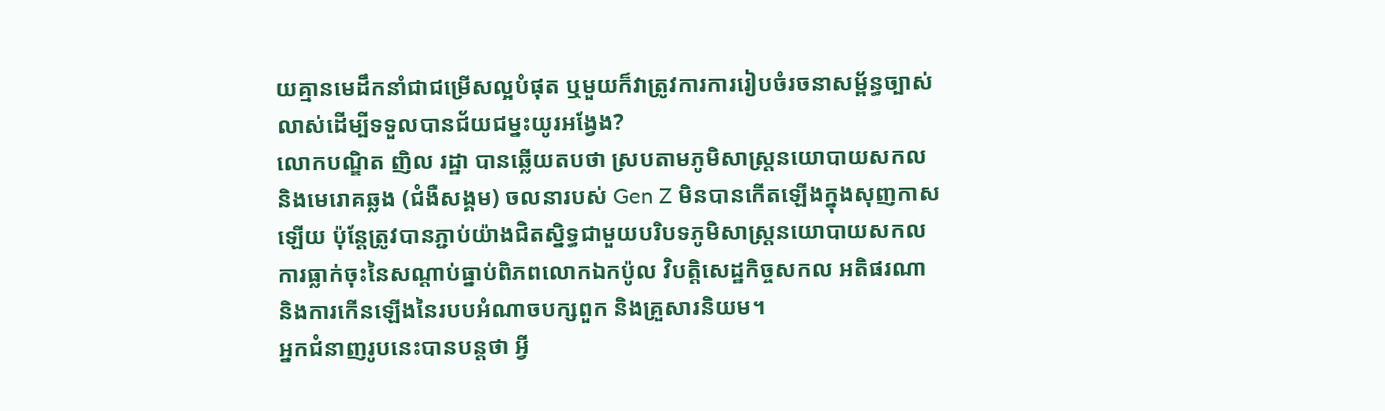យគ្មានមេដឹកនាំជាជម្រើសល្អបំផុត ឬមួយក៏វាត្រូវការការរៀបចំរចនាសម្ព័ន្ធច្បាស់លាស់ដើម្បីទទួលបានជ័យជម្នះយូរអង្វែង?
លោកបណ្ឌិត ញិល រដ្ឋា បានឆ្លើយតបថា ស្របតាមភូមិសាស្ត្រនយោបាយសកល និងមេរោគឆ្លង (ជំងឺសង្គម) ចលនារបស់ Gen Z មិនបានកើតឡើងក្នុងសុញកាសឡើយ ប៉ុន្តែត្រូវបានភ្ជាប់យ៉ាងជិតស្និទ្ធជាមួយបរិបទភូមិសាស្ត្រនយោបាយសកល ការធ្លាក់ចុះនៃសណ្ដាប់ធ្នាប់ពិភពលោកឯកប៉ូល វិបត្តិសេដ្ឋកិច្ចសកល អតិផរណា និងការកើនឡើងនៃរបបអំណាចបក្សពួក និងគ្រួសារនិយម។
អ្នកជំនាញរូបនេះបានបន្តថា អ្វី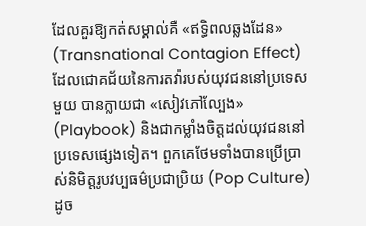ដែលគួរឱ្យកត់សម្គាល់គឺ «ឥទ្ធិពលឆ្លងដែន» (Transnational Contagion Effect) ដែលជោគជ័យនៃការតវ៉ារបស់យុវជននៅប្រទេសមួយ បានក្លាយជា «សៀវភៅល្បែង» (Playbook) និងជាកម្លាំងចិត្តដល់យុវជននៅប្រទេសផ្សេងទៀត។ ពួកគេថែមទាំងបានប្រើប្រាស់និមិត្តរូបវប្បធម៌ប្រជាប្រិយ (Pop Culture) ដូច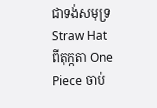ជាទង់សមុទ្រ Straw Hat ពីតុក្កតា One Piece ចាប់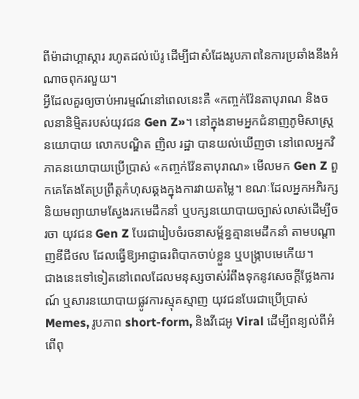ពីម៉ាដាហ្គាស្ការ រហូតដល់ប៉េរូ ដើម្បីជាសំដែងរូបភាពនៃការប្រឆាំងនឹងអំណាចពុករលួយ។
អ្វីដែលគួរឲ្យចាប់អារម្មណ៍នៅពេលនេះគឺ «កញ្ចក់វ៉ែនតាបុរាណ និងចលនានិម្មិតរបស់យុវជន Gen Z»។ នៅក្នុងនាមអ្នកជំនាញភូមិសាស្រ្តនយោបាយ លោកបណ្ឌិត ញិល រដ្ឋា បានយល់ឃើញថា នៅពេលអ្នកវិភាគនយោបាយប្រើប្រាស់ «កញ្ចក់វ៉ែនតាបុរាណ» មើលមក Gen Z ពួកគេតែងតែប្រព្រឹត្តកំហុសឆ្គងក្នុងការវាយតម្លៃ។ ខណៈដែលអ្នកអភិរក្សនិយមព្យាយាមស្វែងរកមេដឹកនាំ ឬបក្សនយោបាយច្បាស់លាស់ដើម្បីចរចា យុវជន Gen Z បែរជារៀបចំរចនាសម្ព័ន្ធគ្មានមេដឹកនាំ តាមបណ្តាញឌីជីថល ដែលធ្វើឱ្យអាជ្ញាធរពិបាកចាប់ខ្លួន ឬបង្ក្រាបមេកើយ។
ជាងនេះទៅទៀតនៅពេលដែលមនុស្សចាស់រំពឹងទុកនូវសេចក្តីថ្លែងការណ៍ ឬសារនយោបាយផ្លូវការស្មុគស្មាញ យុវជនបែរជាប្រើប្រាស់ Memes, រូបភាព short-form, និងវីដេអូ Viral ដើម្បីពន្យល់ពីអំពើពុ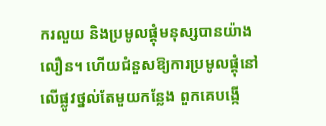ករលួយ និងប្រមូលផ្តុំមនុស្សបានយ៉ាងលឿន។ ហើយជំនួសឱ្យការប្រមូលផ្តុំនៅលើផ្លូវថ្នល់តែមួយកន្លែង ពួកគេបង្កើ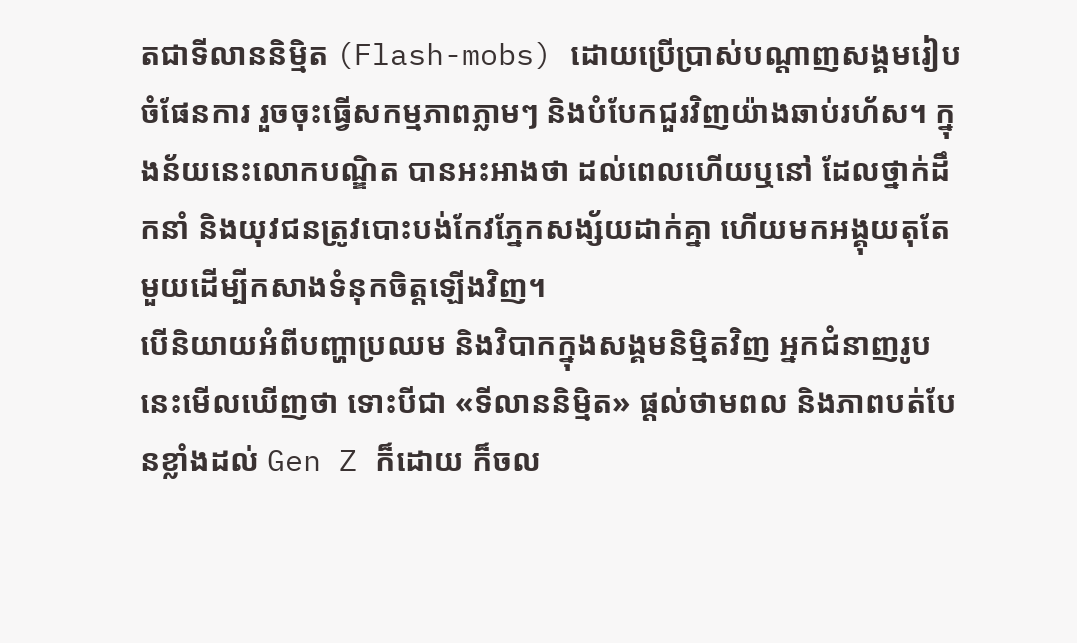តជាទីលាននិម្មិត (Flash-mobs) ដោយប្រើប្រាស់បណ្តាញសង្គមរៀបចំផែនការ រួចចុះធ្វើសកម្មភាពភ្លាមៗ និងបំបែកជួរវិញយ៉ាងឆាប់រហ័ស។ ក្នុងន័យនេះលោកបណ្ឌិត បានអះអាងថា ដល់ពេលហើយឬនៅ ដែលថ្នាក់ដឹកនាំ និងយុវជនត្រូវបោះបង់កែវភ្នែកសង្ស័យដាក់គ្នា ហើយមកអង្គុយតុតែមួយដើម្បីកសាងទំនុកចិត្តឡើងវិញ។
បើនិយាយអំពីបញ្ហាប្រឈម និងវិបាកក្នុងសង្គមនិម្មិតវិញ អ្នកជំនាញរូបនេះមើលឃើញថា ទោះបីជា «ទីលាននិម្មិត» ផ្តល់ថាមពល និងភាពបត់បែនខ្លាំងដល់ Gen Z ក៏ដោយ ក៏ចល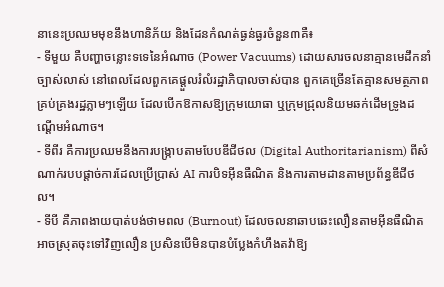នានេះប្រឈមមុខនឹងហានិភ័យ និងដែនកំណត់ធ្ងន់ធ្ងរចំនួន៣គឺ៖
- ទីមួយ គឺបញ្ហាចន្លោះទទេនៃអំណាច (Power Vacuums) ដោយសារចលនាគ្មានមេដឹកនាំច្បាស់លាស់ នៅពេលដែលពួកគេផ្ដួលរំលំរដ្ឋាភិបាលចាស់បាន ពួកគេច្រើនតែគ្មានសមត្ថភាពគ្រប់គ្រងរដ្ឋភ្លាមៗឡើយ ដែលបើកឱកាសឱ្យក្រុមយោធា ឬក្រុមជ្រុលនិយមឆក់ដើមទ្រូងដណ្តើមអំណាច។
- ទីពីរ គឺការប្រឈមនឹងការបង្ក្រាបតាមបែបឌីជីថល (Digital Authoritarianism) ពីសំណាក់របបផ្តាច់ការដែលប្រើប្រាស់ AI ការបិទអ៊ីនធឺណិត និងការតាមដានតាមប្រព័ន្ធឌីជីថល។
- ទីបី គឺភាពងាយបាត់បង់ថាមពល (Burnout) ដែលចលនាឆាបឆេះលឿនតាមអ៊ីនធឺណិត អាចស្រុតចុះទៅវិញលឿន ប្រសិនបើមិនបានបំប្លែងកំហឹងតវ៉ាឱ្យ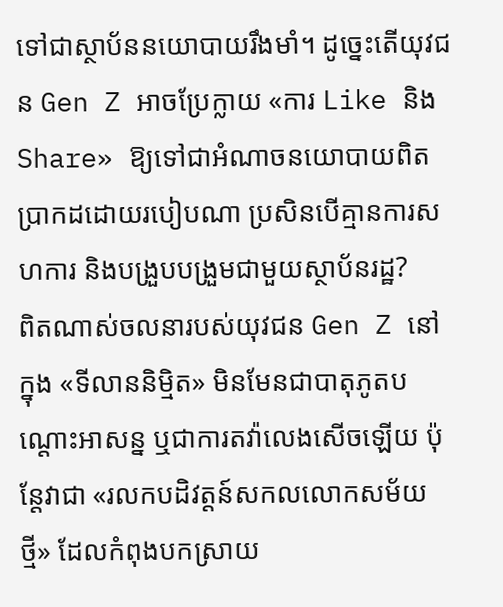ទៅជាស្ថាប័ននយោបាយរឹងមាំ។ ដូច្នេះតើយុវជន Gen Z អាចប្រែក្លាយ «ការ Like និង Share» ឱ្យទៅជាអំណាចនយោបាយពិតប្រាកដដោយរបៀបណា ប្រសិនបើគ្មានការសហការ និងបង្រួបបង្រួមជាមួយស្ថាប័នរដ្ឋ?
ពិតណាស់ចលនារបស់យុវជន Gen Z នៅក្នុង «ទីលាននិម្មិត» មិនមែនជាបាតុភូតបណ្តោះអាសន្ន ឬជាការតវ៉ាលេងសើចឡើយ ប៉ុន្តែវាជា «រលកបដិវត្តន៍សកលលោកសម័យថ្មី» ដែលកំពុងបកស្រាយ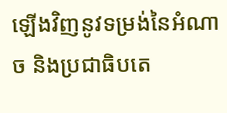ឡើងវិញនូវទម្រង់នៃអំណាច និងប្រជាធិបតេ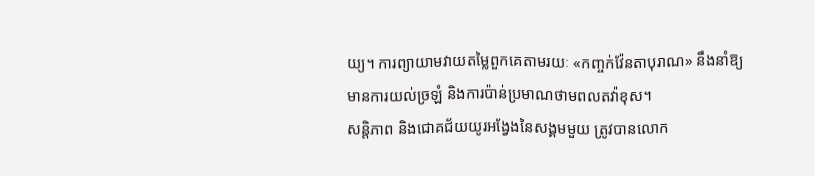យ្យ។ ការព្យាយាមវាយតម្លៃពួកគេតាមរយៈ «កញ្ចក់វ៉ែនតាបុរាណ» នឹងនាំឱ្យមានការយល់ច្រឡំ និងការប៉ាន់ប្រមាណថាមពលតវ៉ាខុស។
សន្តិភាព និងជោគជ័យយូរអង្វែងនៃសង្គមមួយ ត្រូវបានលោក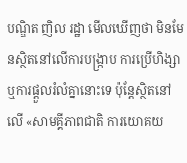បណ្ឌិត ញិល រដ្ឋា មើលឃើញថា មិនមែនស្ថិតនៅលើការបង្ក្រាប ការប្រើហិង្សា ឬការផ្ដួលរំលំគ្នានោះទេ ប៉ុន្តែស្ថិតនៅលើ «សាមគ្គីភាពជាតិ ការយោគយ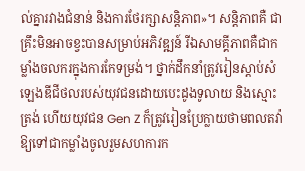ល់គ្នារវាងជំនាន់ និងការថែរក្សាសន្តិភាព»។ សន្តិភាពគឺ ជាគ្រឹះមិនអាចខ្វះបានសម្រាប់អភិវឌ្ឍន៍ រីឯសាមគ្គីភាពគឺជាកម្លាំងចលករក្នុងការកែទម្រង់។ ថ្នាក់ដឹកនាំត្រូវរៀនស្តាប់សំឡេងឌីជីថលរបស់យុវជនដោយបេះដូងទូលាយ និងស្មោះត្រង់ ហើយយុវជន Gen Z ក៏ត្រូវរៀនប្រែក្លាយថាមពលតវ៉ាឱ្យទៅជាកម្លាំងចូលរួមសហការក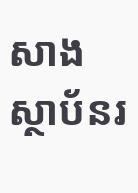សាងស្ថាប័នរ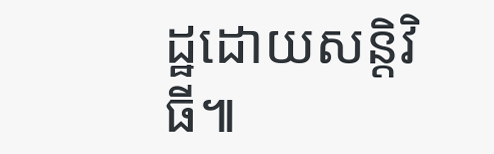ដ្ឋដោយសន្តិវិធី៕